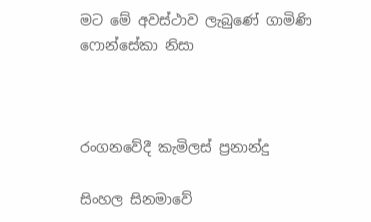මට මේ අවස්ථාව ලැබුණේ ගාමිණි ෆොන්සේකා නිසා



රංගනවේදී කැමිලස් ප්‍රනාන්දු

සිංහල සිනමාවේ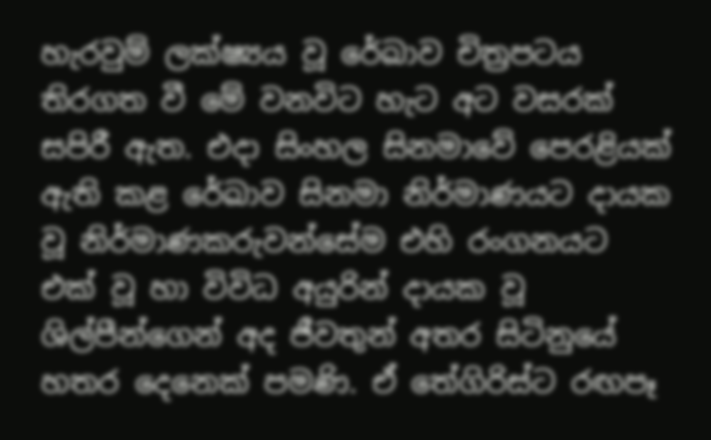හැරවුම් ලක්ෂ්‍යය වූ රේඛාව චිත්‍රපටය තිරගත වී මේ වනවිට හැට අට වසරක් සපිරී ඇත. එදා සිංහල සිනමාවේ පෙරළියක් ඇති කළ රේඛාව සිනමා නිර්මාණයට දායක වූ නිර්මාණකරුවන්සේම එහි රංගනයට එක් වූ හා විවිධ අයුරින් දායක වූ ශිල්පීන්ගෙන් අද ජීවතුන් අතර සිටිනුයේ හතර දෙනෙක් පමණි. ඒ තේගිරිස්ට රඟපෑ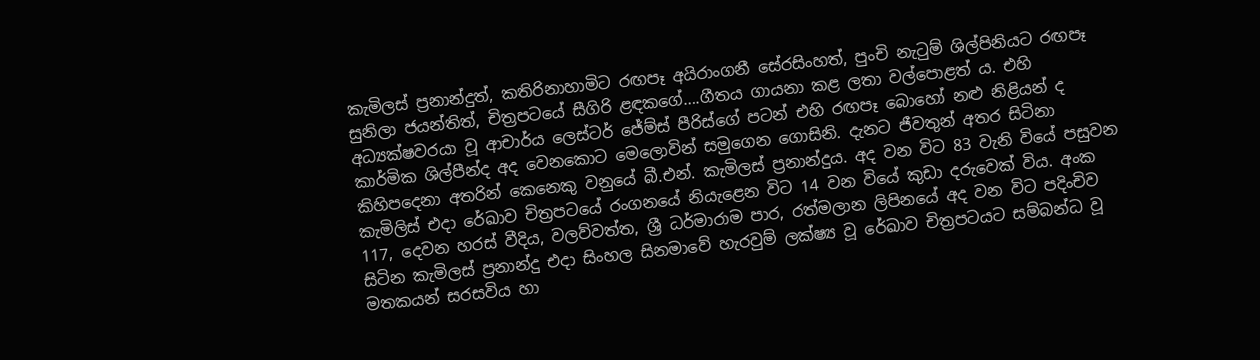කැමිලස් ප්‍රනාන්දුත්, කතිරිනාහාමිට රඟපෑ අයිරාංගනී සේරසිංහත්, පුංචි නැටුම් ශිල්පිනියට රඟපෑ සුනිලා ජයන්තිත්, චිත්‍රපටයේ සීගිරි ළඳකගේ….ගීතය ගායනා කළ ලතා වල්පොළත් ය. එහි අධ්‍යක්ෂවරයා වූ ආචාර්ය ලෙස්ටර් ජේම්ස් පීරිස්ගේ පටන් එහි රඟපෑ බොහෝ නළු නිළියන් ද කාර්මික ශිල්පීන්ද අද වෙනකොට මෙලොවින් සමුගෙන ගොසිනි. දැනට ජීවතුන් අතර සිටිනා කිහිපදෙනා අතරින් කෙනෙකු වනුයේ බී.එන්. කැමිලස් ප්‍රනාන්දුය. අද වන විට 83 වැනි වියේ පසුවන කැමිලිස් එදා රේඛාව චිත්‍රපටයේ රංගනයේ නියැළෙන විට 14 වන වියේ කුඩා දරුවෙක් විය. අංක 117, දෙවන හරස් වීදිය, වලව්වත්ත, ශ්‍රී ධර්මාරාම පාර, රත්මලාන ලිපිනයේ අද වන විට පදිංචිව සිටින කැමිලස් ප්‍රනාන්දු එදා සිංහල සිනමාවේ හැරවුම් ලක්ෂ්‍ය වූ රේඛාව චිත්‍රපටයට සම්බන්ධ වූ මතකයන් සරසවිය හා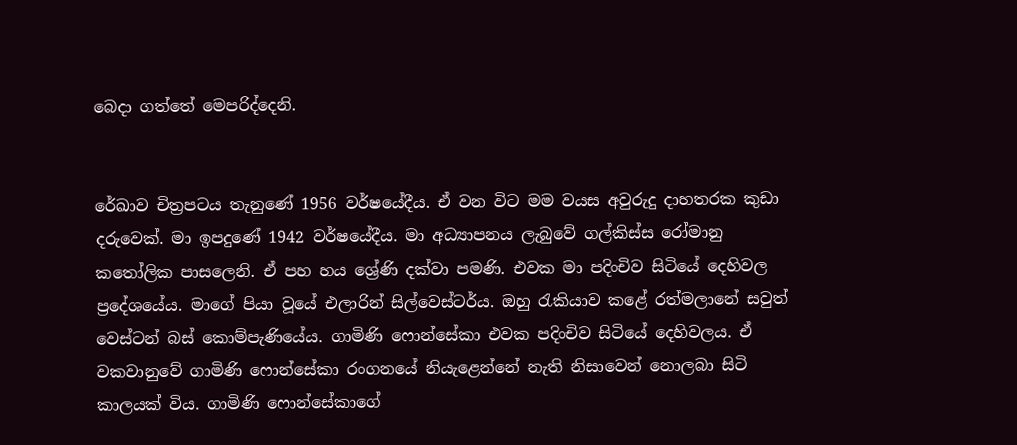බෙදා ගත්තේ මෙපරිද්දෙනි.


රේඛාව චිත්‍රපටය තැනුණේ 1956 වර්ෂයේදීය. ඒ වන විට මම වයස අවුරුදු දාහතරක කුඩා දරුවෙක්. මා ඉපදුණේ 1942 වර්ෂයේදීය. මා අධ්‍යාපනය ලැබුවේ ගල්කිස්ස රෝමානු කතෝලික පාසලෙනි. ඒ පහ හය ශ්‍රේණි දක්වා පමණි. එවක මා පදිංචිව සිටියේ දෙහිවල ප්‍රදේශයේය. මාගේ පියා වූයේ එලාරින් සිල්වෙස්ටර්ය. ඔහු රැකියාව කළේ රත්මලානේ සවුත් වෙස්ටන් බස් කොම්පැණියේය. ගාමිණි ෆොන්සේකා එවක පදිංචිව සිටියේ දෙහිවලය. ඒ වකවානුවේ ගාමිණි ෆොන්සේකා රංගනයේ නියැළෙන්නේ නැති නිසාවෙන් නොලබා සිටි කාලයක් විය. ගාමිණි ෆොන්සේකාගේ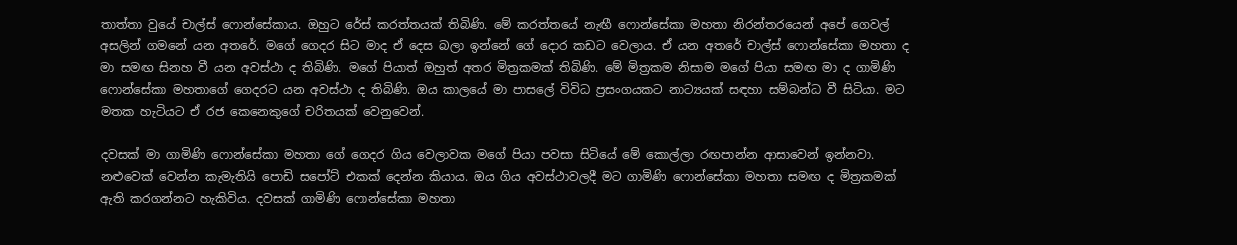තාත්තා වුයේ චාල්ස් ෆොන්සේකාය. ඔහුට රේස් කරත්තයක් තිබිණි. මේ කරත්තයේ නැඟී ෆොන්සේකා මහතා නිරන්තරයෙන් අපේ ගෙවල් අසලින් ගමනේ යන අතරේ. මගේ ගෙදර සිට මාද ඒ දෙස බලා ඉන්නේ ගේ දොර කඩට වෙලාය. ඒ යන අතරේ චාල්ස් ෆොන්සේකා මහතා ද මා සමඟ සිනහ වී යන අවස්ථා ද තිබිණි. මගේ පියාත් ඔහුත් අතර මිත්‍රකමක් තිබිණි. මේ මිත්‍රකම නිසාම මගේ පියා සමඟ මා ද ගාමිණි ෆොන්සේකා මහතාගේ ගෙදරට යන අවස්ථා ද තිබිණි. ඔය කාලයේ මා පාසලේ විවිධ ප්‍රසංගයකට නාට්‍යයක් සඳහා සම්බන්ධ වී සිටියා. මට මතක හැටියට ඒ රජ කෙනෙකුගේ චරිතයක් වෙනුවෙන්.

දවසක් මා ගාමිණි ෆොන්සේකා මහතා ගේ ගෙදර ගිය වෙලාවක මගේ පියා පවසා සිටියේ මේ කොල්ලා රඟපාන්න ආසාවෙන් ඉන්නවා. නළුවෙක් වෙන්න කැමැතියි පොඩි සපෝට් එකක් දෙන්න කියාය. ඔය ගිය අවස්ථාවලදී මට ගාමිණි ෆොන්සේකා මහතා සමඟ ද මිත්‍රකමක් ඇති කරගන්නට හැකිවිය. දවසක් ගාමිණි ෆොන්සේකා මහතා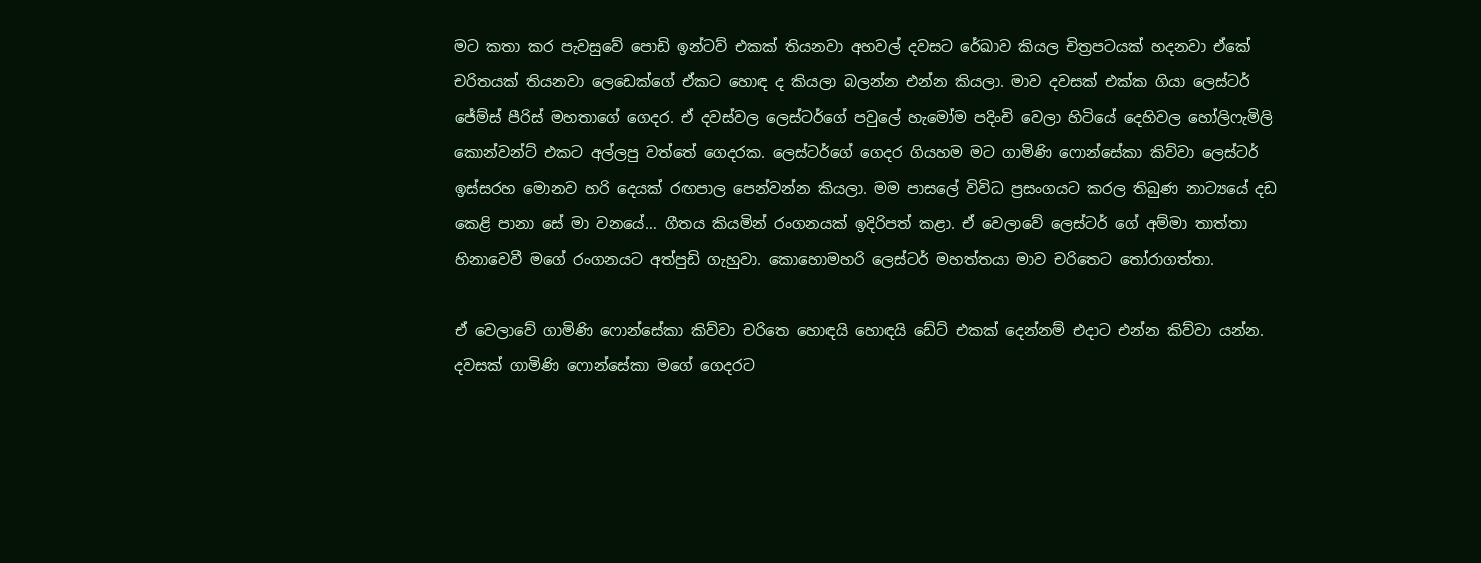මට කතා කර පැවසුවේ පොඩි ඉන්ටව් එකක් තියනවා අහවල් දවසට රේඛාව කියල චිත්‍රපටයක් හදනවා ඒකේ චරිතයක් තියනවා ලෙඩෙක්ගේ ඒකට හොඳ ද කියලා බලන්න එන්න කියලා. මාව දවසක් එක්ක ගියා ලෙස්ටර් ජේම්ස් පීරිස් මහතාගේ ගෙදර. ඒ දවස්වල ලෙස්ටර්ගේ පවුලේ හැමෝම පදිංචි වෙලා හිටියේ දෙහිවල හෝලිෆැමිලි කොන්වන්ට් එකට අල්ලපු වත්තේ ගෙදරක. ලෙස්ටර්ගේ ගෙදර ගියහම මට ගාමිණි ෆොන්සේකා කිව්වා ලෙස්ටර් ඉස්සරහ මොනව හරි දෙයක් රඟපාල පෙන්වන්න කියලා. මම පාසලේ විවිධ ප්‍රසංගයට කරල තිබුණ නාට්‍යයේ දඩ කෙළි පානා සේ මා වනයේ… ගීතය කියමින් රංගනයක් ඉදිරිපත් කළා. ඒ වෙලාවේ ලෙස්ටර් ගේ අම්මා තාත්තා හිනාවෙවී මගේ රංගනයට අත්පුඩි ගැහුවා. කොහොමහරි ලෙස්ටර් මහත්තයා මාව චරිතෙට තෝරාගත්තා.

ඒ වෙලාවේ ගාමිණි ෆොන්සේකා කිව්වා චරිතෙ හොඳයි හොඳයි ඩේට් එකක් දෙන්නම් එදාට එන්න කිව්වා යන්න. දවසක් ගාමිණි ෆොන්සේකා මගේ ගෙදරට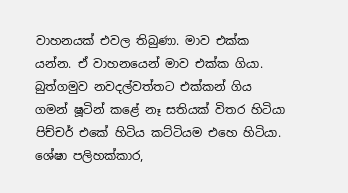වාහනයක් එවල තිබුණා. මාව එක්ක යන්න. ඒ වාහනයෙන් මාව එක්ක ගියා. බුත්ගමුව නවදල්වත්තට එක්කන් ගිය ගමන් ෂූටින් කළේ නෑ සතියක් විතර හිටියා පිච්චර් එකේ හිටිය කට්ටියම එහෙ හිටියා. ශේෂා පලිහක්කාර,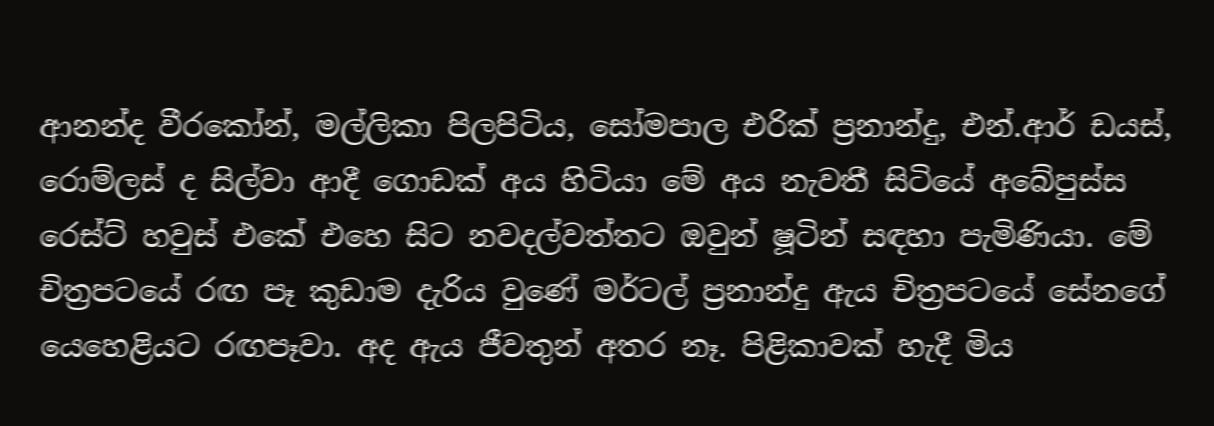ආනන්ද වීරකෝන්, මල්ලිකා පිලපිටිය, සෝමපාල එරික් ප්‍රනාන්දු, එන්.ආර් ඩයස්, රොම්ලස් ද සිල්වා ආදී ගොඩක් අය හිටියා මේ අය නැවතී සිටියේ අබේපුස්ස රෙස්ට් හවුස් එකේ එහෙ සිට නවදල්වත්තට ඔවුන් ෂූටින් සඳහා පැමිණියා. මේ චිත්‍රපටයේ රඟ පෑ කුඩාම දැරිය වුණේ මර්ටල් ප්‍රනාන්දු ඇය චිත්‍රපටයේ සේනගේ යෙහෙළියට රඟපෑවා. අද ඇය ජීවතුන් අතර නෑ. පිළිකාවක් හැදී මිය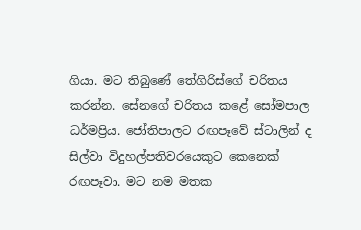ගියා. මට තිබුණේ තේගිරිස්ගේ චරිතය කරන්න. සේනගේ චරිතය කළේ සෝමපාල ධර්මප්‍රිය. ජෝතිපාලට රඟපෑවේ ස්ටාලින් ද සිල්වා විදුහල්පතිවරයෙකුට කෙනෙක් රඟපෑවා. මට නම මතක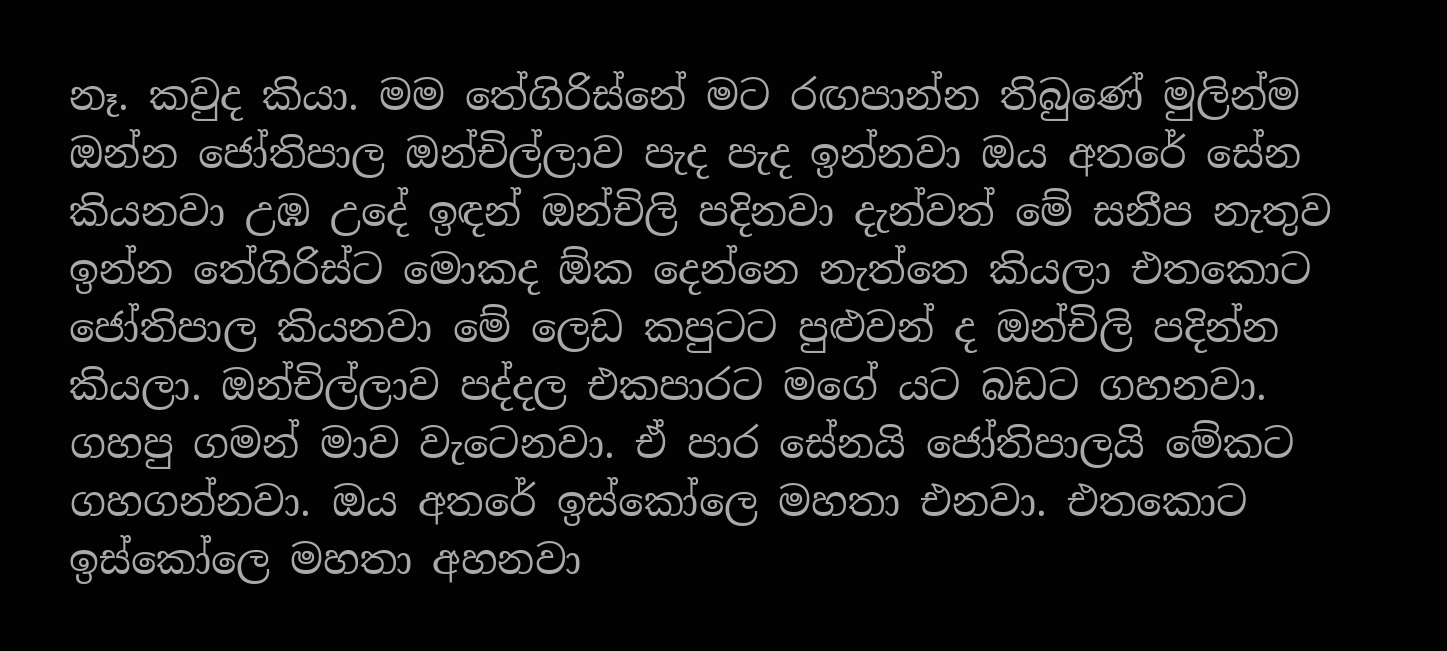නෑ. කවුද කියා. මම තේගිරිස්නේ මට රඟපාන්න තිබුණේ මුලින්ම ඔන්න ජෝතිපාල ඔන්චිල්ලාව පැද පැද ඉන්නවා ඔය අතරේ සේන කියනවා උඹ උදේ ඉඳන් ඔන්චිලි පදිනවා දැන්වත් මේ සනීප නැතුව ඉන්න තේගිරිස්ට මොකද ඕක දෙන්නෙ නැත්තෙ කියලා එතකොට ජෝතිපාල කියනවා මේ ලෙඩ කපුටට පුළුවන් ද ඔන්චිලි පදින්න කියලා. ඔන්චිල්ලාව පද්දල එකපාරට මගේ යට බඩට ගහනවා. ගහපු ගමන් මාව වැටෙනවා. ඒ පාර සේනයි ජෝතිපාලයි මේකට ගහගන්නවා. ඔය අතරේ ඉස්කෝලෙ මහතා එනවා. එතකොට ඉස්කෝලෙ මහතා අහනවා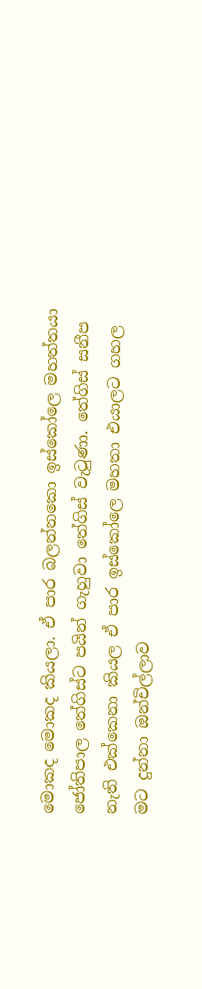මොකද මොකද කියලා. ඒ පාර බලන්නකො ඉස්කෝලෙ මහත්තයා ජෝතිපාල තේගිස්ට පයින් ගැහුවා තේගිස් වැටුණා. තේගිස් සනීප නැති එක්කෙනා කියල ඒ පාර ඉස්කෝලෙ මහතා එයාලට ගහල මට දුන්නා ඔන්චිල්ලාව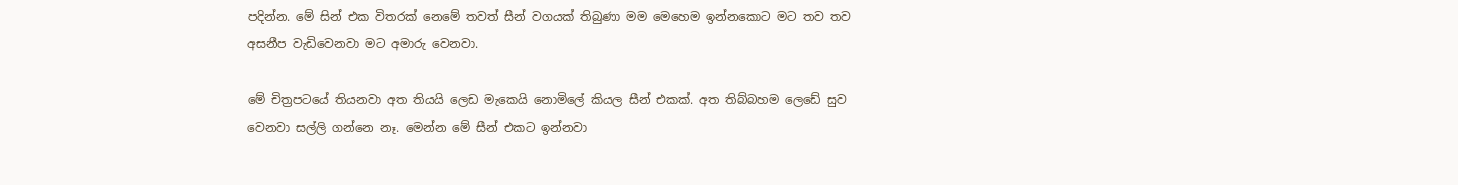පදින්න. මේ සින් එක විතරක් නෙමේ තවත් සීන් වගයක් තිබුණා මම මෙහෙම ඉන්නකොට මට තව තව අසනීප වැඩිවෙනවා මට අමාරු වෙනවා.

මේ චිත්‍රපටයේ තියනවා අත තියයි ලෙඩ මැකෙයි නොමිලේ කියල සීන් එකක්. අත තිබ්බහම ලෙඩේ සුව වෙනවා සල්ලි ගන්නෙ නෑ. මෙන්න මේ සීන් එකට ඉන්නවා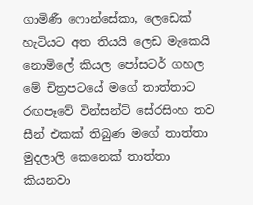ගාමිණී ෆොන්සේකා, ලෙඩෙක් හැටියට අත තියයි ලෙඩ මැකෙයි නොමිලේ කියල පෝසටර් ගහල මේ චිත්‍රපටයේ මගේ තාත්තාට රඟපෑවේ වින්සන්ට් සේරසිංහ තව සීන් එකක් තිබුණ මගේ තාත්තා මුදලාලි කෙනෙක් තාත්තා කියනවා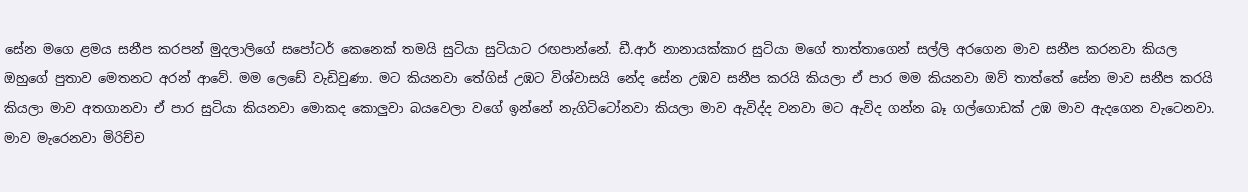සේන මගෙ ළමය සනීප කරපන් මුදලාලිගේ සපෝටර් කෙනෙක් තමයි සුටියා සුටියාට රඟපාන්නේ. ඩී.ආර් නානායක්කාර සුටියා මගේ තාත්තාගෙන් සල්ලි අරගෙන මාව සනීප කරනවා කියල ඔහුගේ පුතාව මෙතනට අරන් ආවේ. මම ලෙඩේ වැඩිවුණා. මට කියනවා තේගිස් උඹට විශ්වාසයි නේද සේන උඹව සනීප කරයි කියලා ඒ පාර මම කියනවා ඔව් තාත්තේ සේන මාව සනීප කරයි කියලා මාව අතගානවා ඒ පාර සුටියා කියනවා මොකද කොලුවා බයවෙලා වගේ ඉන්නේ නැගිටිටෝනවා කියලා මාව ඇවිද්ද වනවා මට ඇවිද ගන්න බෑ ගල්ගොඩක් උඹ මාව ඇදගෙන වැටෙනවා. මාව මැරෙනවා මිරිච්ච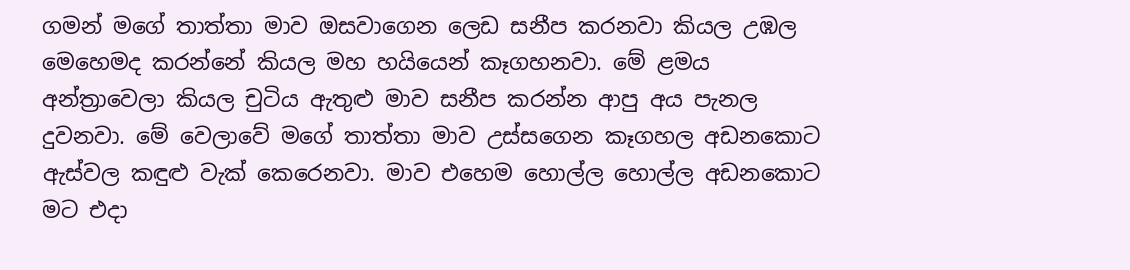ගමන් මගේ තාත්තා මාව ඔසවාගෙන ලෙඩ සනීප කරනවා කියල උඹල මෙහෙමද කරන්නේ කියල මහ හයියෙන් කෑගහනවා. මේ ළමය අන්ත්‍රාවෙලා කියල චුටිය ඇතුළු මාව සනීප කරන්න ආපු අය පැනල දුවනවා. මේ වෙලාවේ මගේ තාත්තා මාව උස්සගෙන කෑගහල අඩනකොට ඇස්වල කඳුළු වැක් කෙරෙනවා. මාව එහෙම හොල්ල හොල්ල අඩනකොට මට එදා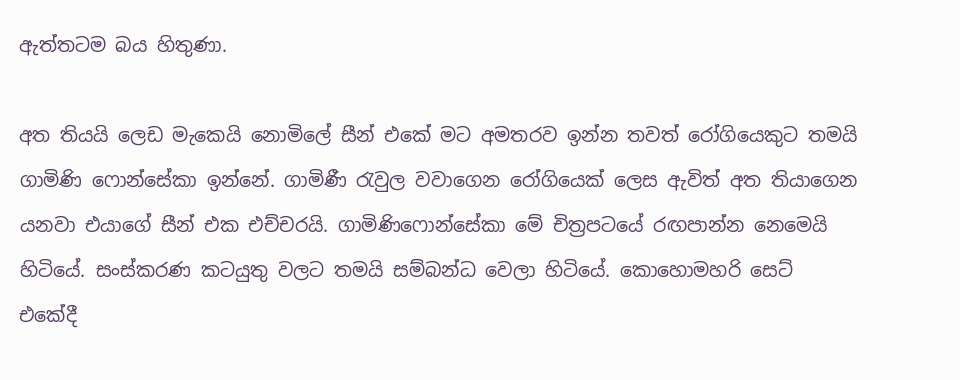ඇත්තටම බය හිතුණා.

අත තියයි ලෙඩ මැකෙයි නොමිලේ සීන් එකේ මට අමතරව ඉන්න තවත් රෝගියෙකුට තමයි ගාමිණි ෆොන්සේකා ඉන්නේ. ගාමිණී රැවුල වවාගෙන රෝගියෙක් ලෙස ඇවිත් අත තියාගෙන යනවා එයාගේ සීන් එක එච්චරයි. ගාමිණිෆොන්සේකා මේ චිත්‍රපටයේ රඟපාන්න නෙමෙයි හිටියේ. සංස්කරණ කටයුතු වලට තමයි සම්බන්ධ වෙලා හිටියේ. කොහොමහරි සෙට් එකේදී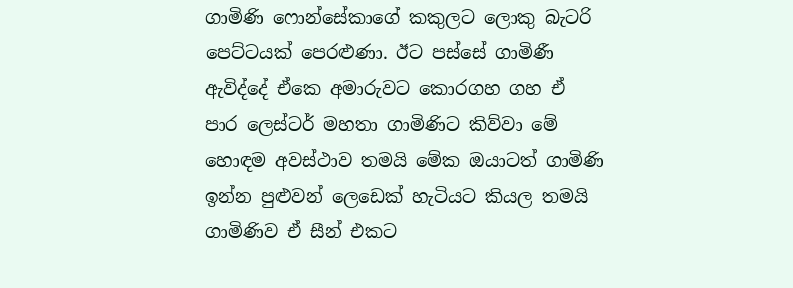ගාමිණි ෆොන්සේකාගේ කකුලට ලොකු බැටරි පෙට්ටයක් පෙරළුණා. ඊට පස්සේ ගාමිණී ඇවිද්දේ ඒකෙ අමාරුවට කොරගහ ගහ ඒ පාර ලෙස්ටර් මහතා ගාමිණිට කිව්වා මේ හොඳම අවස්ථාව තමයි මේක ඔයාටත් ගාමිණි ඉන්න පුළුවන් ලෙඩෙක් හැටියට කියල තමයි ගාමිණිව ඒ සීන් එකට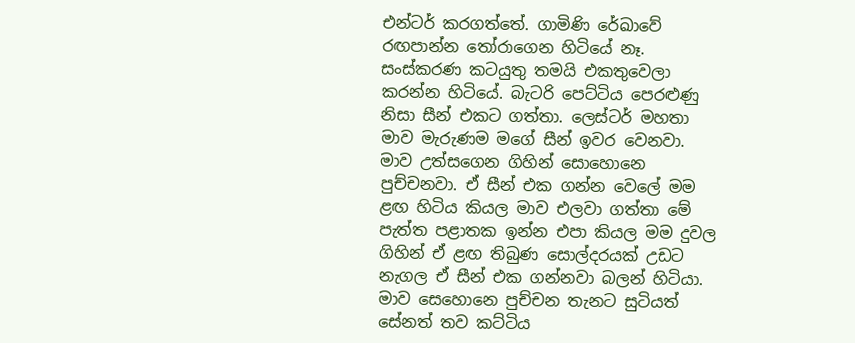එන්ටර් කරගත්තේ. ගාමිණි රේඛාවේ රඟපාන්න තෝරාගෙන හිටියේ නෑ. සංස්කරණ කටයුතු තමයි එකතුවෙලා කරන්න හිටියේ. බැටරි පෙට්ටිය පෙරළුණු නිසා සීන් එකට ගත්තා. ලෙස්ටර් මහතා මාව මැරුණම මගේ සීන් ඉවර වෙනවා. මාව උත්සගෙන ගිහින් සොහොනෙ පුච්චනවා. ඒ සීන් එක ගන්න වෙලේ මම ළඟ හිටිය කියල මාව එලවා ගත්තා මේ පැත්ත පළාතක ඉන්න එපා කියල මම දුවල ගිහින් ඒ ළඟ තිබුණ සොල්දරයක් උඩට නැගල ඒ සීන් එක ගන්නවා බලන් හිටියා. මාව සෙහොනෙ පුච්චන තැනට සුටියත් සේනත් තව කට්ටිය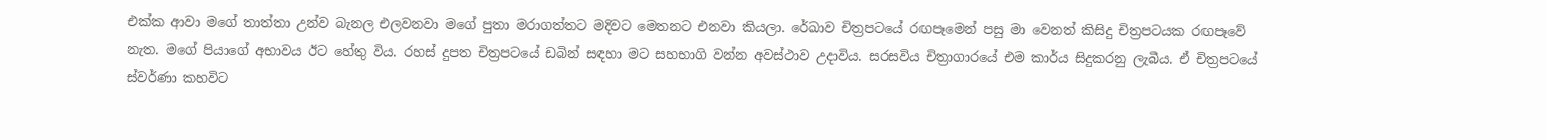එක්ක ආවා මගේ තාත්තා උන්ව බැනල එලවනවා මගේ පුතා මරාගත්තට මදිවට මෙතනට එනවා කියලා. රේඛාව චිත්‍රපටයේ රඟපෑමෙන් පසු මා වෙනත් කිසිදු චිත්‍රපටයක රඟපෑවේ නැත. මගේ පියාගේ අභාවය ඊට හේතු විය. රහස් දුපත චිත්‍රපටයේ ඩබින් සඳහා මට සහභාගි වන්න අවස්ථාව උදාවිය. සරසවිය චිත්‍රාගාරයේ එම කාර්ය සිදුකරනු ලැබීය. ඒ චිත්‍රපටයේ ස්වර්ණා කහවිට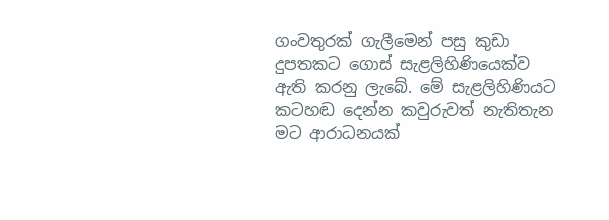ගංවතුරක් ගැලීමෙන් පසු කුඩා දුපතකට ගොස් සැළලිහිණියෙක්ව ඇති කරනු ලැබේ. මේ සැළලිහිණියට කටහඬ දෙන්න කවුරුවත් නැතිතැන මට ආරාධනයක්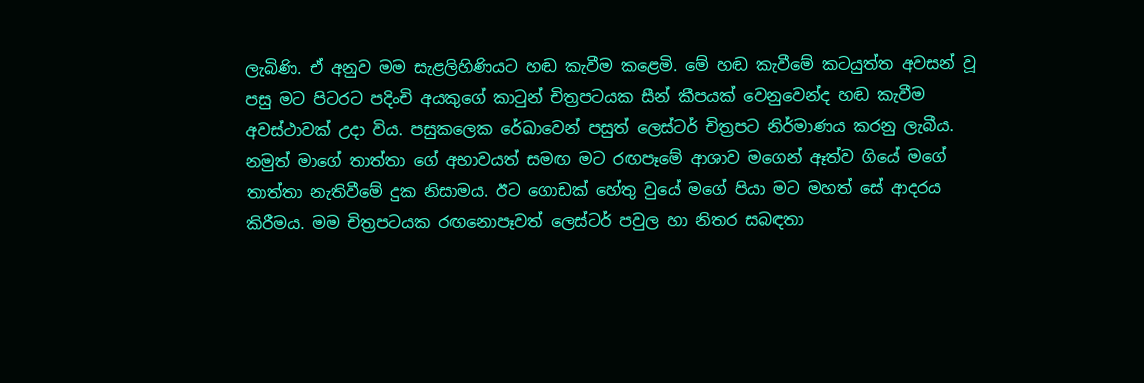ලැබිණි. ඒ අනුව මම සැළලිහිණියට හඬ කැවීම කළෙමි. මේ හඬ කැවීමේ කටයුත්ත අවසන් වූ පසු මට පිටරට පදිංචි අයකුගේ කාටුන් චිත්‍රපටයක සීන් කීපයක් වෙනුවෙන්ද හඬ කැවීම අවස්ථාවක් උදා විය. පසුකලෙක රේඛාවෙන් පසුත් ලෙස්ටර් චිත්‍රපට නිර්මාණය කරනු ලැබීය. නමුත් මාගේ තාත්තා ගේ අභාවයත් සමඟ මට රඟපෑමේ ආශාව මගෙන් ඈත්ව ගියේ මගේ තාත්තා නැතිවීමේ දුක නිසාමය. ඊට ගොඩක් හේතු වුයේ මගේ පියා මට මහත් සේ ආදරය කිරීමය. මම චිත්‍රපටයක රඟනොපෑවත් ලෙස්ටර් පවුල හා නිතර සබඳතා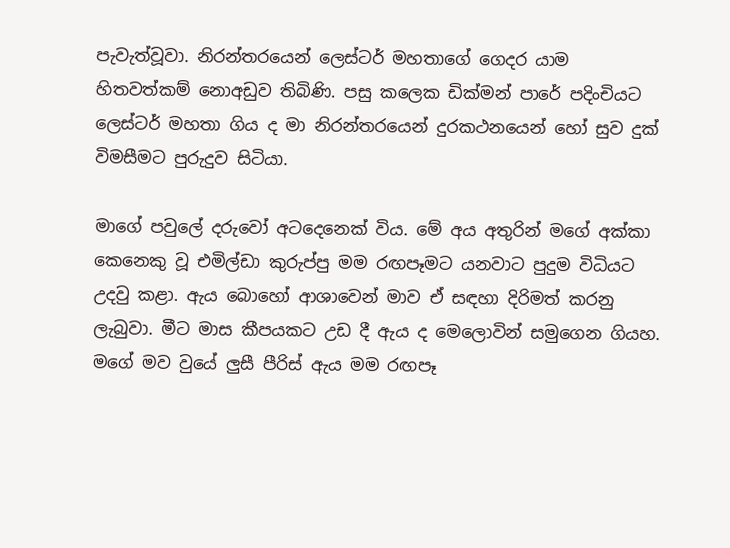පැවැත්වූවා. නිරන්තරයෙන් ලෙස්ටර් මහතාගේ ගෙදර යාම හිතවත්කම් නොඅඩුව තිබිණි. පසු කලෙක ඩික්මන් පාරේ පදිංචියට ලෙස්ටර් මහතා ගිය ද මා නිරන්තරයෙන් දුරකථනයෙන් හෝ සුව දුක් විමසීමට පුරුදුව සිටියා.

මාගේ පවුලේ දරුවෝ අටදෙනෙක් විය. මේ අය අතුරින් මගේ අක්කා කෙනෙකු වූ එමිල්ඩා කුරුප්පු මම රඟපෑමට යනවාට පුදුම විධියට උදවු කළා. ඇය බොහෝ ආශාවෙන් මාව ඒ සඳහා දිරිමත් කරනු ලැබුවා. මීට මාස කීපයකට උඩ දී ඇය ද මෙලොවින් සමුගෙන ගියහ. මගේ මව වුයේ ලුසී පීරිස් ඇය මම රඟපෑ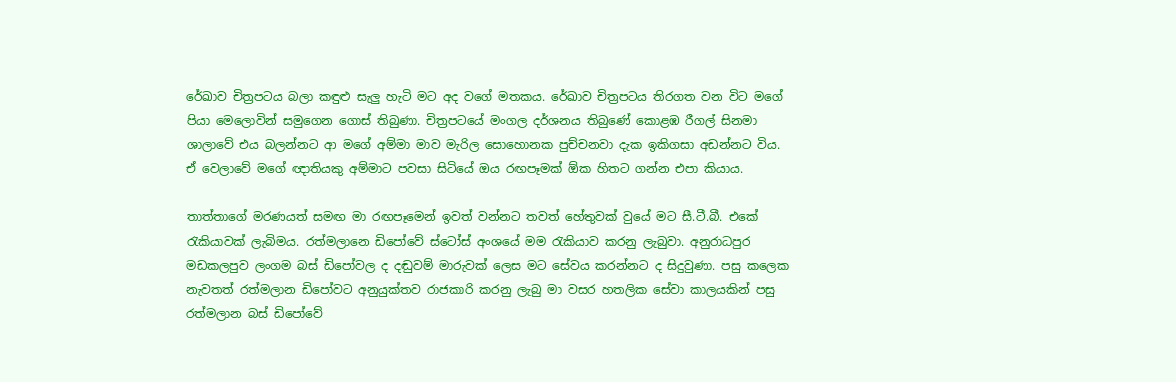රේඛාව චිත්‍රපටය බලා කඳුළු සැලු හැටි මට අද වගේ මතකය. රේඛාව චිත්‍රපටය තිරගත වන විට මගේ පියා මෙලොවින් සමුගෙන ගොස් තිබුණා. චිත්‍රපටයේ මංගල දර්ශනය තිබුණේ කොළඹ රීගල් සිනමා ශාලාවේ එය බලන්නට ආ මගේ අම්මා මාව මැරිල සොහොනක පුච්චනවා දැක ඉකිගසා අඩන්නට විය. ඒ වෙලාවේ මගේ ඥාතියකු අම්මාට පවසා සිටියේ ඔය රඟපෑමක් ඕක හිතට ගන්න එපා කියාය.

තාත්තාගේ මරණයත් සමඟ මා රඟපෑමෙන් ඉවත් වන්නට තවත් හේතුවක් වුයේ මට සී.ටී.බී. එකේ රැකියාවක් ලැබිමය. රත්මලානෙ ඩිපෝවේ ස්ටෝස් අංශයේ මම රැකියාව කරනු ලැබුවා. අනුරාධපුර මඩකලපුව ලංගම බස් ඩිපෝවල ද දඬුවම් මාරුවක් ලෙස මට සේවය කරන්නට ද සිදුවුණා. පසු කලෙක නැවතත් රත්මලාන ඩිපෝවට අනුයුක්තව රාජකාරි කරනු ලැබු මා වසර හතලික සේවා කාලයකින් පසු රත්මලාන බස් ඩිපෝවේ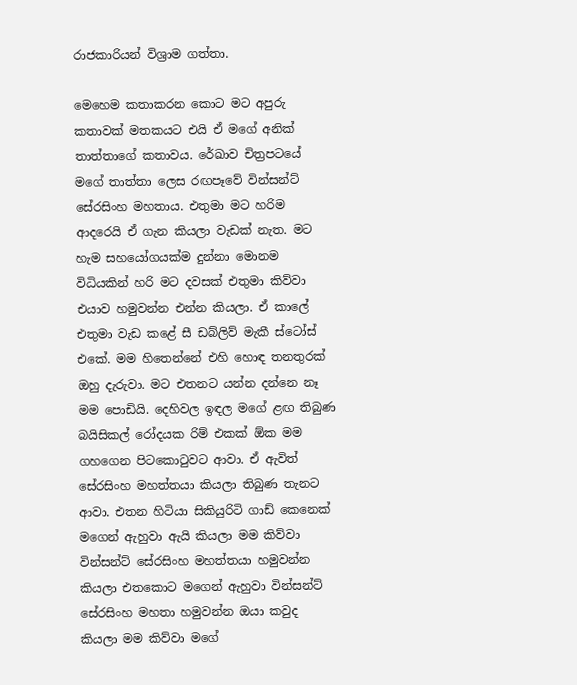රාජකාරියන් විශ්‍රාම ගත්තා.

මෙහෙම කතාකරන කොට මට අපුරු කතාවක් මතකයට එයි ඒ මගේ අනික් තාත්තාගේ කතාවය. රේඛාව චිත්‍රපටයේ මගේ තාත්තා ලෙස රඟපෑවේ වින්සන්ට් සේරසිංහ මහතාය. එතුමා මට හරිම ආදරෙයි ඒ ගැන කියලා වැඩක් නැත. මට හැම සහයෝගයක්ම දුන්නා මොනම විධියකින් හරි මට දවසක් එතුමා කිව්වා එයාව හමුවන්න එන්න කියලා. ඒ කාලේ එතුමා වැඩ කළේ සී ඩබ්ලිව් මැකී ස්ටෝස් එකේ. මම හිතෙන්නේ එහි හොඳ තනතුරක් ඔහු දැරුවා. මට එතනට යන්න දන්නෙ නෑ මම පොඩියි. දෙහිවල ඉඳල මගේ ළඟ තිබුණ බයිසිකල් රෝදයක රිම් එකක් ඕක මම ගහගෙන පිටකොටුවට ආවා. ඒ ඇවිත් සේරසිංහ මහත්තයා කියලා තිබුණ තැනට ආවා. එතන හිටියා සිකියුරිටි ගාඩ් කෙනෙක් මගෙන් ඇහුවා ඇයි කියලා මම කිව්වා වින්සන්ට් සේරසිංහ මහත්තයා හමුවන්න කියලා එතකොට මගෙන් ඇහුවා වින්සන්ට් සේරසිංහ මහතා හමුවන්න ඔයා කවුද කියලා මම කිව්වා මගේ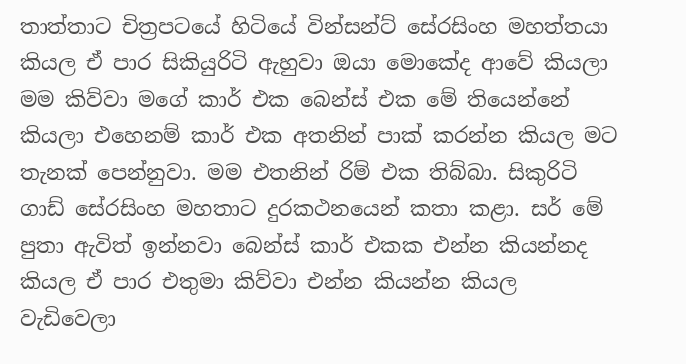තාත්තාට චිත්‍රපටයේ හිටියේ වින්සන්ට් සේරසිංහ මහත්තයා කියල ඒ පාර සිකියුරිටි ඇහුවා ඔයා මොකේද ආවේ කියලා මම කිව්වා මගේ කාර් එක බෙන්ස් එක මේ තියෙන්නේ කියලා එහෙනම් කාර් එක අතනින් පාක් කරන්න කියල මට තැනක් පෙන්නුවා. මම එතනින් රිම් එක තිබ්බා. සිකුරිටි ගාඩ් සේරසිංහ මහතාට දුරකථනයෙන් කතා කළා. සර් මේ පුතා ඇවිත් ඉන්නවා බෙන්ස් කාර් එකක එන්න කියන්නද කියල ඒ පාර එතුමා කිව්වා එන්න කියන්න කියල වැඩිවෙලා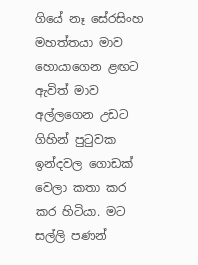ගියේ නෑ සේරසිංහ මහත්තයා මාව හොයාගෙන ළඟට ඇවිත් මාව අල්ලගෙන උඩට ගිහින් පුටුවක ඉන්දවල ගොඩක් වෙලා කතා කර කර හිටියා. මට සල්ලි පණන්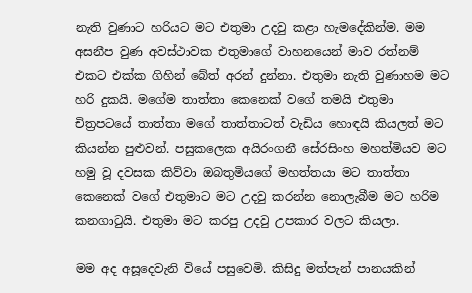නැති වුණාට හරියට මට එතුමා උදවු කළා හැමදේකින්ම. මම අසනීප වුණ අවස්ථාවක එතුමාගේ වාහනයෙන් මාව රත්නම් එකට එක්ක ගිහින් බේත් අරන් දුන්නා. එතුමා නැති වුණාහම මට හරි දුකයි. මගේම තාත්තා කෙනෙක් වගේ තමයි එතුමා චිත්‍රපටයේ තාත්තා මගේ තාත්තාටත් වැඩිය හොඳයි කියලත් මට කියන්න පුළුවන්. පසුකලෙක අයිරංගනී සේරසිංහ මහත්මියව මට හමු වූ දවසක කිව්වා ඔබතුමියගේ මහත්තයා මට තාත්තා කෙනෙක් වගේ එතුමාට මට උදවු කරන්න නොලැබීම මට හරිම කනගාටුයි. එතුමා මට කරපු උදවු උපකාර වලට කියලා.

මම අද අසූදෙවැනි වියේ පසුවෙමි. කිසිදු මත්පැන් පානයකින්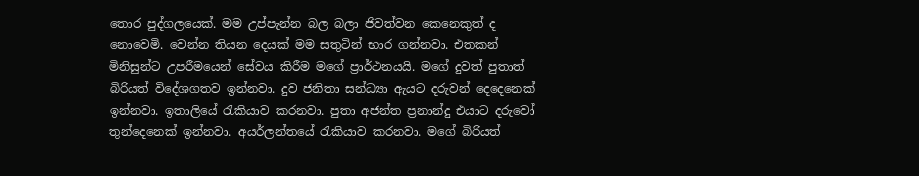තොර පුද්ගලයෙක්. මම උප්පැන්න බල බලා ජිවත්වන කෙනෙකුත් ද නොවෙමි. වෙන්න තියන දෙයක් මම සතුටින් භාර ගන්නවා. එතකන් මිනිසුන්ට උපරීමයෙන් සේවය කිරීම මගේ ප්‍රාර්ථනයයි. මගේ දුවත් පුතාත් බිරියත් විදේශගතව ඉන්නවා. දුව ජනිතා සන්ධ්‍යා ඇයට දරුවන් දෙදෙනෙක් ඉන්නවා. ඉතාලියේ රැකියාව කරනවා. පුතා අජන්ත ප්‍රනාන්දු එයාට දරුවෝ තුන්දෙනෙක් ඉන්නවා. අයර්ලන්තයේ රැකියාව කරනවා. මගේ බිරියත්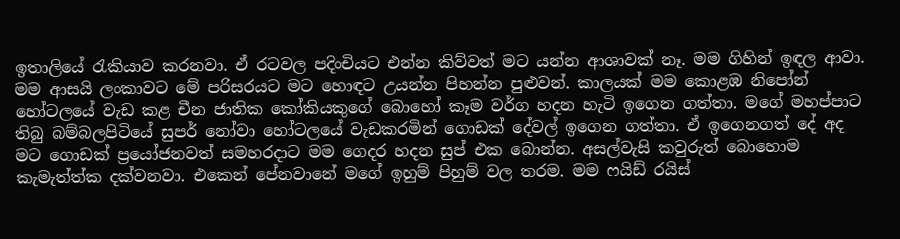ඉතාලියේ රැකියාව කරනවා. ඒ රටවල පදිංචියට එන්න කිව්වත් මට යන්න ආශාවක් නෑ. මම ගිහින් ඉඳල ආවා. මම ආසයි ලංකාවට මේ පරිසරයට මට හොඳට උයන්න පිහන්න පුළුවන්. කාලයක් මම කොළඹ නිපෝන් හෝටලයේ වැඩ කළ චීන ජාතික කෝකියකුගේ බොහෝ කෑම වර්ග හදන හැටි ඉගෙන ගත්තා. මගේ මහප්පාට තිබු බම්බලපිටියේ සුපර් නෝවා හෝටලයේ වැඩකරමින් ගොඩක් දේවල් ඉගෙන ගත්තා. ඒ ඉගෙනගත් දේ අද මට ගොඩක් ප්‍රයෝජනවත් සමහරදාට මම ගෙදර හදන සුප් එක බොන්න. අසල්වැසි කවුරුත් බොහොම කැමැත්ත්ක දක්වනවා. එකෙන් පේනවානේ මගේ ඉහුම් පිහුම් වල තරම. මම ෆයිඩ් රයිස්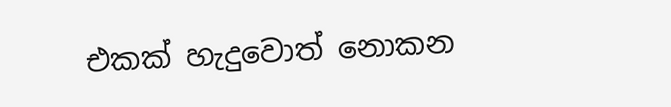එකක් හැදුවොත් නොකන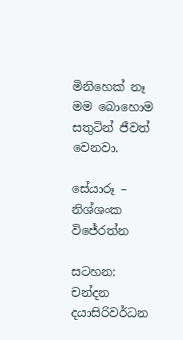මිනිහෙක් නෑ මම බොහොම සතුටින් ජීවත් වෙනවා.

සේයාරූ – නිශ්ශංක විජේරත්න

සටහන: චන්දන දයාසිරිවර්ධන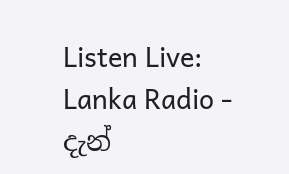Listen Live: Lanka Radio - දැන්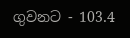ගුවනට - 103.4